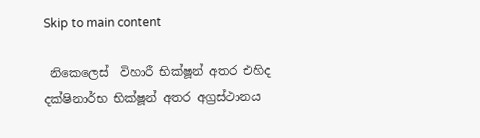Skip to main content

 නිකෙලෙස්  විහාරී භික්ෂූන් අතර එහිද දක්ෂිනාර්භ භික්ෂූන් අතර අග්‍රස්ථානය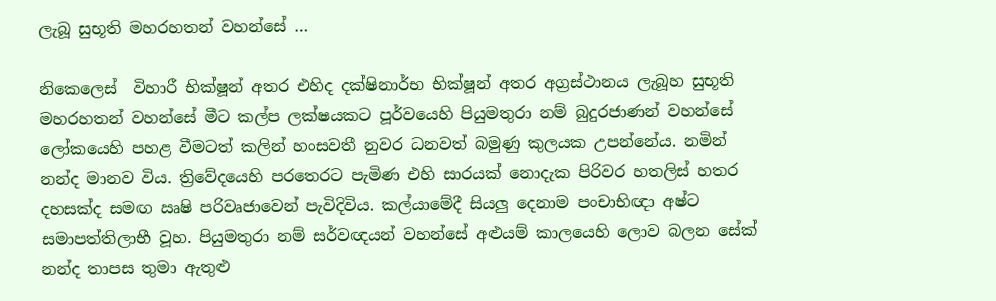ලැබූ සුභූති මහරහතන් වහන්සේ …

නිකෙලෙස්  විහාරී භික්ෂූන් අතර එහිද දක්ෂිනාර්භ භික්ෂූන් අතර අග්‍රස්ථානය ලැබූහ සුභූති මහරහතන් වහන්සේ මීට කල්ප ලක්ෂයකට පූර්වයෙහි පියුමතුරා නම් බුදුරජාණන් වහන්සේ ලෝකයෙහි පහළ වීමටත් කලින් හංසවතී නුවර ධනවත් බමුණු කුලයක උපන්නේය. නමින් නන්ද මානව විය. ත්‍රිවේදයෙහි පරතෙරට පැමිණ එහි සාරයක් නොදැක පිරිවර හතලිස් හතර දහසක්ද සමඟ ඍෂි පරිවෘජාවෙන් පැවිදිවිය. කල්යාමේදී සියලු දෙනාම පංචාභිඥා අෂ්ට සමාපත්තිලාභී වූහ. පියුමතුරා නම් සර්වඥයන් වහන්සේ අළුයම් කාලයෙහි ලොව බලන සේක් නන්ද තාපස තුමා ඇතුළු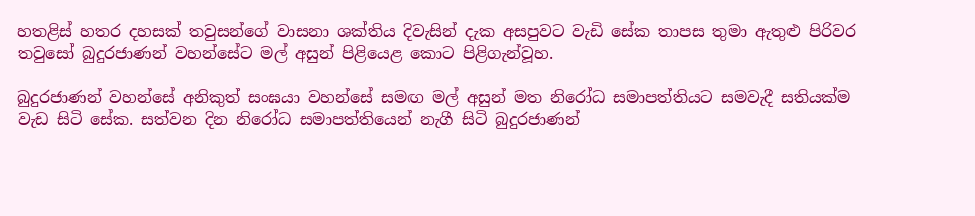හතළිස් හතර දහසක් තවුසන්ගේ වාසනා ශක්තිය දිවැසින් දැක අසපුවට වැඩි සේක තාපස තුමා ඇතුළු පිරිවර තවුසෝ බුදුරජාණන් වහන්සේට මල් අසුන් පිළියෙළ කොට පිළිගැන්වූහ.

බුදුරජාණන් වහන්සේ අනිකුත් සංඝයා වහන්සේ සමඟ මල් අසුන් මත නිරෝධ සමාපත්තියට සමවැදී සතියක්ම වැඩ සිටි සේක. සත්වන දින නිරෝධ සමාපත්තියෙන් නැගී සිටි බුදුරජාණන්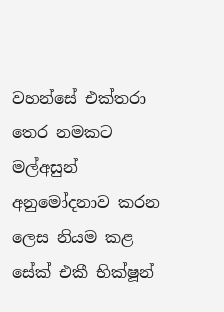වහන්සේ එක්තරා තෙර නමකට මල්අසුන් අනුමෝදනාව කරන ලෙස නියම කළ සේක් එකී භික්ෂූන්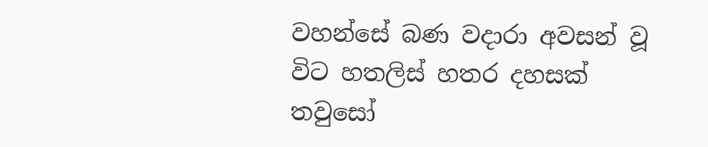වහන්සේ බණ වදාරා අවසන් වූ විට හතලිස් හතර දහසක් තවුසෝ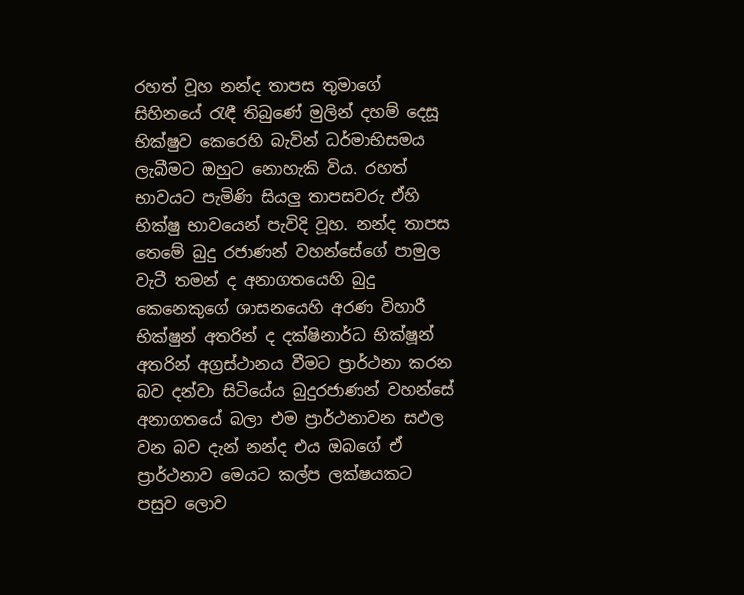රහත් වූහ නන්ද තාපස තුමාගේ සිහිනයේ රැඳී තිබුණේ මුලින් දහම් දෙසූ භික්ෂුව කෙරෙහි බැවින් ධර්මාභිසමය ලැබීමට ඔහුට නොහැකි විය. රහත් භාවයට පැමිණි සියලු තාපසවරු ඒහි භික්ෂු භාවයෙන් පැවිදි වූහ. නන්ද තාපස තෙමේ බුදු රජාණන් වහන්සේගේ පාමුල වැටී තමන් ද අනාගතයෙහි බුදු කෙනෙකුගේ ශාසනයෙහි අරණ විහාරී භික්ෂුන් අතරින් ද දක්ෂිනාර්ධ භික්ෂූන් අතරින් අග්‍රස්ථානය වීමට ප්‍රාර්ථනා කරන බව දන්වා සිටියේය බුදුරජාණන් වහන්සේ අනාගතයේ බලා එම ප්‍රාර්ථනාවන සඵල වන බව දැන් නන්ද එය ඔබගේ ඒ ප්‍රාර්ථනාව මෙයට කල්ප ලක්ෂයකට පසුව ලොව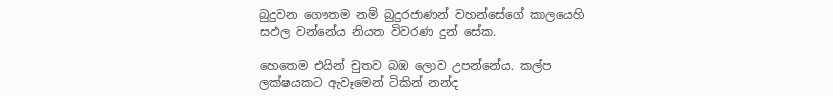බුදුවන ගෞතම නම් බුදුරජාණන් වහන්සේගේ කාලයෙහි සඵල වන්නේය නියත විවරණ දුන් සේක.

හෙතෙම එයින් චුතව බඹ ලොව උපන්නේය. කල්ප ලක්ෂයකට ඇවෑමෙන් ටිකින් නන්ද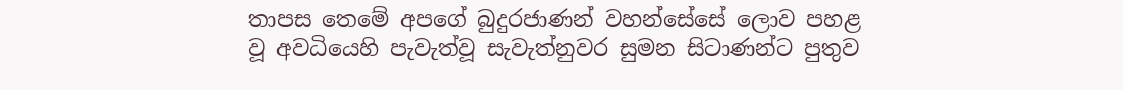තාපස තෙමේ අපගේ බුදුරජාණන් වහන්සේසේ ලොව පහළ වූ අවධියෙහි පැවැත්වූ සැවැත්නුවර සුමන සිටාණන්ට පුතුව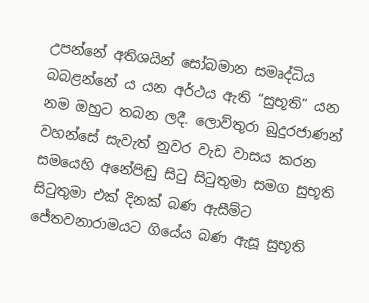උපන්නේ අතිශයින් සෝබමාන සමෘද්ධිය බබළන්නේ ය යන අර්ථය ඇති “සුභූති” යන නම ඔහුට තබන ලදී. ලොව්තුරා බුදුරජාණන් වහන්සේ සැවැත් නුවර වැඩ වාසය කරන සමයෙහි අනේපිඬු සිටු සිටුතුමා සමග සුභූති සිටුතුමා එක් දිනක් බණ ඇසීම්ට ජේතවනාරාමයට ගියේය බණ ඇසූ සුභූති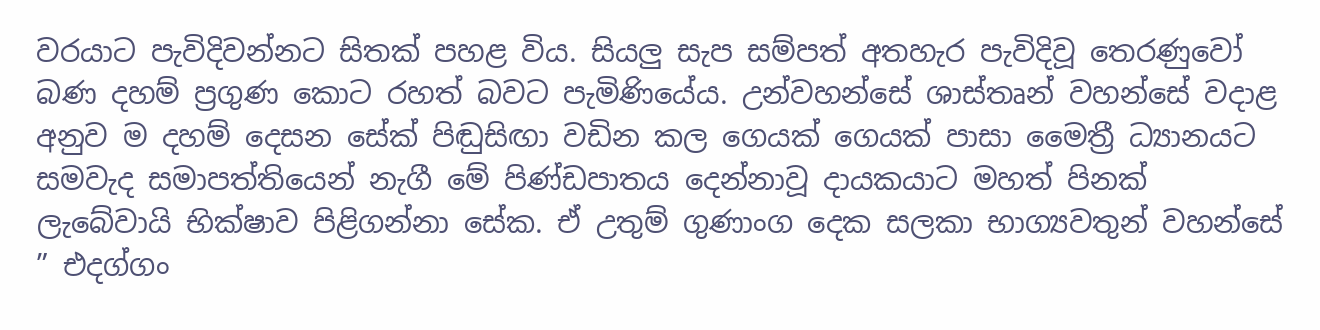වරයාට පැවිදිවන්නට සිතක් පහළ විය. සියලු සැප සම්පත් අතහැර පැවිදිවූ තෙරණුවෝ බණ දහම් ප්‍රගුණ කොට රහත් බවට පැමිණියේය. උන්වහන්සේ ශාස්තෘන් වහන්සේ වදාළ අනුව ම දහම් දෙසන සේක් පිඬුසිඟා වඩින කල ගෙයක් ගෙයක් පාසා මෛත්‍රී ධ්‍යානයට සමවැද සමාපත්තියෙන් නැගී මේ පිණ්ඩපාතය දෙන්නාවූ දායකයාට මහත් පිනක් ලැබේවායි භික්ෂාව පිළිගන්නා සේක. ඒ උතුම් ගුණාංග දෙක සලකා භාග්‍යවතුන් වහන්සේ ” එදග්ගං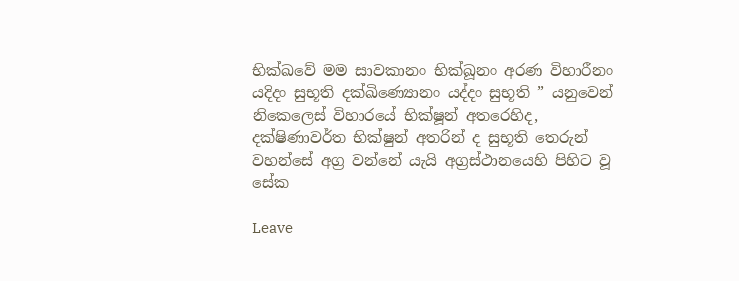භික්ඛවේ මම සාවකානං භික්ඛූනං අරණ විහාරීනං යදිදං සුභූති දක්ඛිණ්‍යොනං යද්දං සුභූති ” යනුවෙන් නිකෙලෙස් විහාරයේ භික්ෂූන් අතරෙහිද, දක්ෂිණාවර්ත භික්ෂුන් අතරින් ද සුභූති තෙරුන් වහන්සේ අග්‍ර වන්නේ යැයි අග්‍රස්ථානයෙහි පිහිට වූ සේක

Leave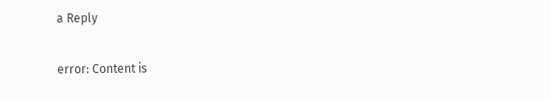a Reply

error: Content is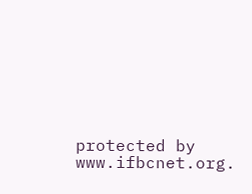protected by www.ifbcnet.org.